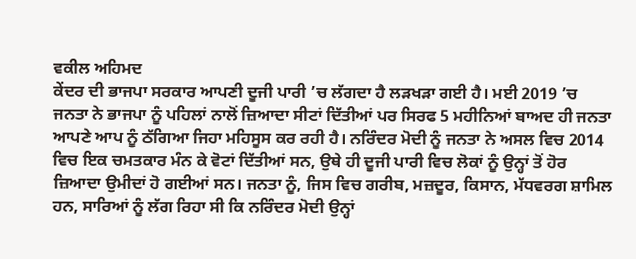ਵਕੀਲ ਅਹਿਮਦ
ਕੇਂਦਰ ਦੀ ਭਾਜਪਾ ਸਰਕਾਰ ਆਪਣੀ ਦੂਜੀ ਪਾਰੀ ’ਚ ਲੱਗਦਾ ਹੈ ਲੜਖੜਾ ਗਈ ਹੈ। ਮਈ 2019 ’ਚ ਜਨਤਾ ਨੇ ਭਾਜਪਾ ਨੂੰ ਪਹਿਲਾਂ ਨਾਲੋਂ ਜ਼ਿਆਦਾ ਸੀਟਾਂ ਦਿੱਤੀਆਂ ਪਰ ਸਿਰਫ 5 ਮਹੀਨਿਆਂ ਬਾਅਦ ਹੀ ਜਨਤਾ ਆਪਣੇ ਆਪ ਨੂੰ ਠੱਗਿਆ ਜਿਹਾ ਮਹਿਸੂਸ ਕਰ ਰਹੀ ਹੈ। ਨਰਿੰਦਰ ਮੋਦੀ ਨੂੰ ਜਨਤਾ ਨੇ ਅਸਲ ਵਿਚ 2014 ਵਿਚ ਇਕ ਚਮਤਕਾਰ ਮੰਨ ਕੇ ਵੋਟਾਂ ਦਿੱਤੀਆਂ ਸਨ, ਉਥੇ ਹੀ ਦੂਜੀ ਪਾਰੀ ਵਿਚ ਲੋਕਾਂ ਨੂੰ ਉਨ੍ਹਾਂ ਤੋਂ ਹੋਰ ਜ਼ਿਆਦਾ ਉਮੀਦਾਂ ਹੋ ਗਈਆਂ ਸਨ। ਜਨਤਾ ਨੂੰ, ਜਿਸ ਵਿਚ ਗਰੀਬ, ਮਜ਼ਦੂਰ, ਕਿਸਾਨ, ਮੱਧਵਰਗ ਸ਼ਾਮਿਲ ਹਨ, ਸਾਰਿਆਂ ਨੂੰ ਲੱਗ ਰਿਹਾ ਸੀ ਕਿ ਨਰਿੰਦਰ ਮੋਦੀ ਉਨ੍ਹਾਂ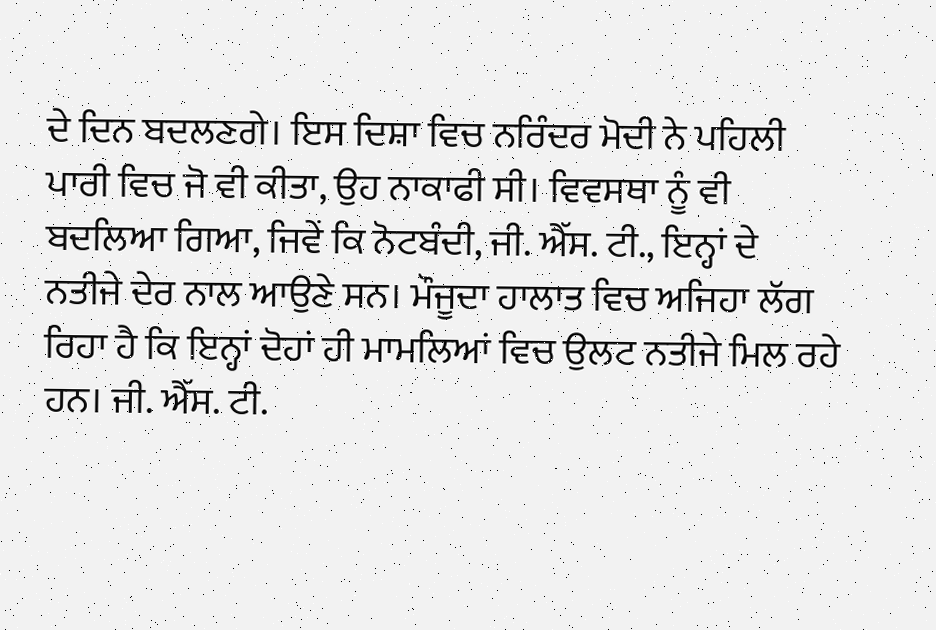ਦੇ ਦਿਨ ਬਦਲਣਗੇ। ਇਸ ਦਿਸ਼ਾ ਵਿਚ ਨਰਿੰਦਰ ਮੋਦੀ ਨੇ ਪਹਿਲੀ ਪਾਰੀ ਵਿਚ ਜੋ ਵੀ ਕੀਤਾ, ਉਹ ਨਾਕਾਫੀ ਸੀ। ਵਿਵਸਥਾ ਨੂੰ ਵੀ ਬਦਲਿਆ ਗਿਆ, ਜਿਵੇਂ ਕਿ ਨੋਟਬੰਦੀ, ਜੀ. ਐੱਸ. ਟੀ., ਇਨ੍ਹਾਂ ਦੇ ਨਤੀਜੇ ਦੇਰ ਨਾਲ ਆਉਣੇ ਸਨ। ਮੌਜੂਦਾ ਹਾਲਾਤ ਵਿਚ ਅਜਿਹਾ ਲੱਗ ਰਿਹਾ ਹੈ ਕਿ ਇਨ੍ਹਾਂ ਦੋਹਾਂ ਹੀ ਮਾਮਲਿਆਂ ਵਿਚ ਉਲਟ ਨਤੀਜੇ ਮਿਲ ਰਹੇ ਹਨ। ਜੀ. ਐੱਸ. ਟੀ.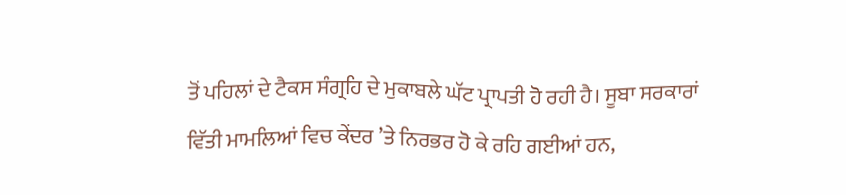ਤੋਂ ਪਹਿਲਾਂ ਦੇ ਟੈਕਸ ਸੰਗ੍ਰਹਿ ਦੇ ਮੁਕਾਬਲੇ ਘੱਟ ਪ੍ਰਾਪਤੀ ਹੋ ਰਹੀ ਹੈ। ਸੂਬਾ ਸਰਕਾਰਾਂ ਵਿੱਤੀ ਮਾਮਲਿਆਂ ਵਿਚ ਕੇਂਦਰ ’ਤੇ ਨਿਰਭਰ ਹੋ ਕੇ ਰਹਿ ਗਈਆਂ ਹਨ,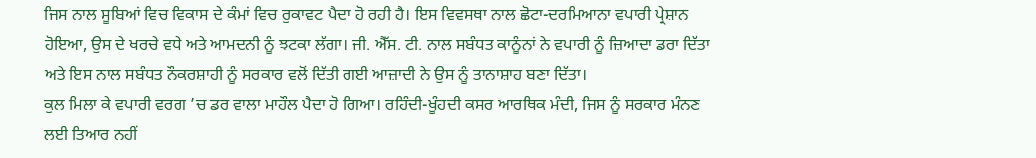ਜਿਸ ਨਾਲ ਸੂਬਿਆਂ ਵਿਚ ਵਿਕਾਸ ਦੇ ਕੰਮਾਂ ਵਿਚ ਰੁਕਾਵਟ ਪੈਦਾ ਹੋ ਰਹੀ ਹੈ। ਇਸ ਵਿਵਸਥਾ ਨਾਲ ਛੋਟਾ-ਦਰਮਿਆਨਾ ਵਪਾਰੀ ਪ੍ਰੇਸ਼ਾਨ ਹੋਇਆ, ਉਸ ਦੇ ਖਰਚੇ ਵਧੇ ਅਤੇ ਆਮਦਨੀ ਨੂੰ ਝਟਕਾ ਲੱਗਾ। ਜੀ. ਐੱਸ. ਟੀ. ਨਾਲ ਸਬੰਧਤ ਕਾਨੂੰਨਾਂ ਨੇ ਵਪਾਰੀ ਨੂੰ ਜ਼ਿਆਦਾ ਡਰਾ ਦਿੱਤਾ ਅਤੇ ਇਸ ਨਾਲ ਸਬੰਧਤ ਨੌਕਰਸ਼ਾਹੀ ਨੂੰ ਸਰਕਾਰ ਵਲੋਂ ਦਿੱਤੀ ਗਈ ਆਜ਼ਾਦੀ ਨੇ ਉਸ ਨੂੰ ਤਾਨਾਸ਼ਾਹ ਬਣਾ ਦਿੱਤਾ।
ਕੁਲ ਮਿਲਾ ਕੇ ਵਪਾਰੀ ਵਰਗ ’ਚ ਡਰ ਵਾਲਾ ਮਾਹੌਲ ਪੈਦਾ ਹੋ ਗਿਆ। ਰਹਿੰਦੀ-ਖੂੰਹਦੀ ਕਸਰ ਆਰਥਿਕ ਮੰਦੀ, ਜਿਸ ਨੂੰ ਸਰਕਾਰ ਮੰਨਣ ਲਈ ਤਿਆਰ ਨਹੀਂ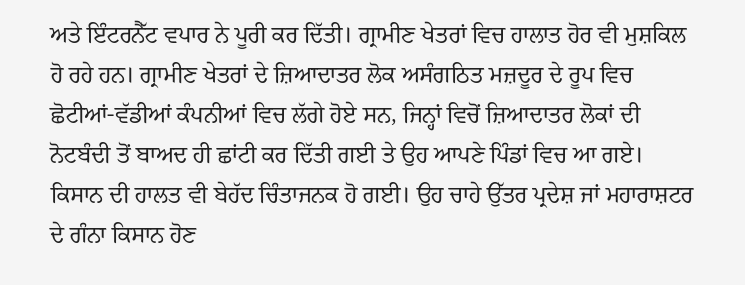ਅਤੇ ਇੰਟਰਨੈੱਟ ਵਪਾਰ ਨੇ ਪੂਰੀ ਕਰ ਦਿੱਤੀ। ਗ੍ਰਾਮੀਣ ਖੇਤਰਾਂ ਵਿਚ ਹਾਲਾਤ ਹੋਰ ਵੀ ਮੁਸ਼ਕਿਲ ਹੋ ਰਹੇ ਹਨ। ਗ੍ਰਾਮੀਣ ਖੇਤਰਾਂ ਦੇ ਜ਼ਿਆਦਾਤਰ ਲੋਕ ਅਸੰਗਠਿਤ ਮਜ਼ਦੂਰ ਦੇ ਰੂਪ ਵਿਚ ਛੋਟੀਆਂ-ਵੱਡੀਆਂ ਕੰਪਨੀਆਂ ਵਿਚ ਲੱਗੇ ਹੋਏ ਸਨ, ਜਿਨ੍ਹਾਂ ਵਿਚੋਂ ਜ਼ਿਆਦਾਤਰ ਲੋਕਾਂ ਦੀ ਨੋਟਬੰਦੀ ਤੋਂ ਬਾਅਦ ਹੀ ਛਾਂਟੀ ਕਰ ਦਿੱਤੀ ਗਈ ਤੇ ਉਹ ਆਪਣੇ ਪਿੰਡਾਂ ਵਿਚ ਆ ਗਏ। ਕਿਸਾਨ ਦੀ ਹਾਲਤ ਵੀ ਬੇਹੱਦ ਚਿੰਤਾਜਨਕ ਹੋ ਗਈ। ਉਹ ਚਾਹੇ ਉੱਤਰ ਪ੍ਰਦੇਸ਼ ਜਾਂ ਮਹਾਰਾਸ਼ਟਰ ਦੇ ਗੰਨਾ ਕਿਸਾਨ ਹੋਣ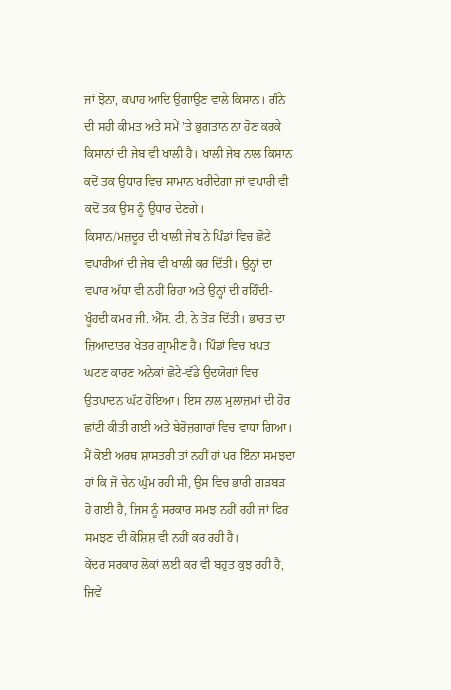ਜਾਂ ਝੋਨਾ, ਕਪਾਹ ਆਦਿ ਉਗਾਉਣ ਵਾਲੇ ਕਿਸਾਨ। ਗੰਨੇ ਦੀ ਸਹੀ ਕੀਮਤ ਅਤੇ ਸਮੇਂ ’ਤੇ ਭੁਗਤਾਨ ਨਾ ਹੋਣ ਕਰਕੇ ਕਿਸਾਨਾਂ ਦੀ ਜੇਬ ਵੀ ਖਾਲੀ ਹੈ। ਖਾਲੀ ਜੇਬ ਨਾਲ ਕਿਸਾਨ ਕਦੋਂ ਤਕ ਉਧਾਰ ਵਿਚ ਸਾਮਾਨ ਖਰੀਦੇਗਾ ਜਾਂ ਵਪਾਰੀ ਵੀ ਕਦੋਂ ਤਕ ਉਸ ਨੂੰ ਉਧਾਰ ਦੇਣਗੇ।
ਕਿਸਾਨ/ਮਜ਼ਦੂਰ ਦੀ ਖਾਲੀ ਜੇਬ ਨੇ ਪਿੰਡਾਂ ਵਿਚ ਛੋਟੇ ਵਪਾਰੀਆਂ ਦੀ ਜੇਬ ਵੀ ਖਾਲੀ ਕਰ ਦਿੱਤੀ। ਉਨ੍ਹਾਂ ਦਾ ਵਪਾਰ ਅੱਧਾ ਵੀ ਨਹੀਂ ਰਿਹਾ ਅਤੇ ਉਨ੍ਹਾਂ ਦੀ ਰਹਿੰਦੀ-ਖੂੰਹਦੀ ਕਮਰ ਜੀ. ਐੱਸ. ਟੀ. ਨੇ ਤੋੜ ਦਿੱਤੀ। ਭਾਰਤ ਦਾ ਜ਼ਿਆਦਾਤਰ ਖੇਤਰ ਗ੍ਰਾਮੀਣ ਹੈ। ਪਿੰਡਾਂ ਵਿਚ ਖਪਤ ਘਟਣ ਕਾਰਣ ਅਨੇਕਾਂ ਛੋਟੇ-ਵੱਡੇ ਉਦਯੋਗਾਂ ਵਿਚ ਉਤਪਾਦਨ ਘੱਟ ਹੋਇਆ। ਇਸ ਨਾਲ ਮੁਲਾਜ਼ਮਾਂ ਦੀ ਹੋਰ ਛਾਂਟੀ ਕੀਤੀ ਗਈ ਅਤੇ ਬੇਰੋਜ਼ਗਾਰਾਂ ਵਿਚ ਵਾਧਾ ਗਿਆ। ਮੈਂ ਕੋਈ ਅਰਥ ਸ਼ਾਸਤਰੀ ਤਾਂ ਨਹੀਂ ਹਾਂ ਪਰ ਇੰਨਾ ਸਮਝਦਾ ਹਾਂ ਕਿ ਜੋ ਚੇਨ ਘੁੰਮ ਰਹੀ ਸੀ, ਉਸ ਵਿਚ ਭਾਰੀ ਗੜਬੜ ਹੋ ਗਈ ਹੈ, ਜਿਸ ਨੂੰ ਸਰਕਾਰ ਸਮਝ ਨਹੀਂ ਰਹੀ ਜਾਂ ਫਿਰ ਸਮਝਣ ਦੀ ਕੋਸ਼ਿਸ਼ ਵੀ ਨਹੀਂ ਕਰ ਰਹੀ ਹੈ।
ਕੇਂਦਰ ਸਰਕਾਰ ਲੋਕਾਂ ਲਈ ਕਰ ਵੀ ਬਹੁਤ ਕੁਝ ਰਹੀ ਹੈ, ਜਿਵੇਂ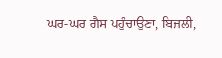ਘਰ-ਘਰ ਗੈਸ ਪਹੁੰਚਾਉਣਾ, ਬਿਜਲੀ,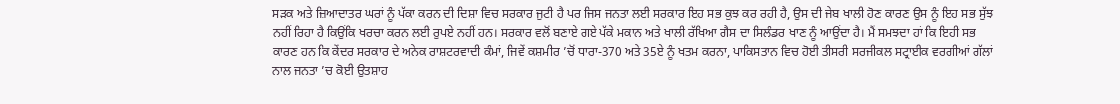ਸੜਕ ਅਤੇ ਜ਼ਿਆਦਾਤਰ ਘਰਾਂ ਨੂੰ ਪੱਕਾ ਕਰਨ ਦੀ ਦਿਸ਼ਾ ਵਿਚ ਸਰਕਾਰ ਜੁਟੀ ਹੈ ਪਰ ਜਿਸ ਜਨਤਾ ਲਈ ਸਰਕਾਰ ਇਹ ਸਭ ਕੁਝ ਕਰ ਰਹੀ ਹੈ, ਉਸ ਦੀ ਜੇਬ ਖਾਲੀ ਹੋਣ ਕਾਰਣ ਉਸ ਨੂੰ ਇਹ ਸਭ ਸੁੱਝ ਨਹੀਂ ਰਿਹਾ ਹੈ ਕਿਉਂਕਿ ਖਰਚਾ ਕਰਨ ਲਈ ਰੁਪਏ ਨਹੀਂ ਹਨ। ਸਰਕਾਰ ਵਲੋਂ ਬਣਾਏ ਗਏ ਪੱਕੇ ਮਕਾਨ ਅਤੇ ਖਾਲੀ ਰੱਖਿਆ ਗੈਸ ਦਾ ਸਿਲੰਡਰ ਖਾਣ ਨੂੰ ਆਉਂਦਾ ਹੈ। ਮੈਂ ਸਮਝਦਾ ਹਾਂ ਕਿ ਇਹੀ ਸਭ ਕਾਰਣ ਹਨ ਕਿ ਕੇਂਦਰ ਸਰਕਾਰ ਦੇ ਅਨੇਕ ਰਾਸ਼ਟਰਵਾਦੀ ਕੰਮਾਂ, ਜਿਵੇਂ ਕਸ਼ਮੀਰ ’ਚੋਂ ਧਾਰਾ-370 ਅਤੇ 35ਏ ਨੂੰ ਖਤਮ ਕਰਨਾ, ਪਾਕਿਸਤਾਨ ਵਿਚ ਹੋਈ ਤੀਸਰੀ ਸਰਜੀਕਲ ਸਟ੍ਰਾਈਕ ਵਰਗੀਆਂ ਗੱਲਾਂ ਨਾਲ ਜਨਤਾ ’ਚ ਕੋਈ ਉਤਸ਼ਾਹ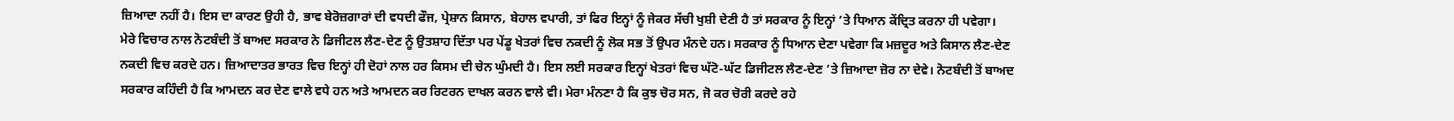ਜ਼ਿਆਦਾ ਨਹੀਂ ਹੈ। ਇਸ ਦਾ ਕਾਰਣ ਉਹੀ ਹੈ, ਭਾਵ ਬੇਰੋਜ਼ਗਾਰਾਂ ਦੀ ਵਧਦੀ ਫੌਜ, ਪ੍ਰੇਸ਼ਾਨ ਕਿਸਾਨ, ਬੇਹਾਲ ਵਪਾਰੀ, ਤਾਂ ਫਿਰ ਇਨ੍ਹਾਂ ਨੂੰ ਜੇਕਰ ਸੱਚੀ ਖੁਸ਼ੀ ਦੇਣੀ ਹੈ ਤਾਂ ਸਰਕਾਰ ਨੂੰ ਇਨ੍ਹਾਂ ’ਤੇ ਧਿਆਨ ਕੇਂਦ੍ਰਿਤ ਕਰਨਾ ਹੀ ਪਵੇਗਾ।
ਮੇਰੇ ਵਿਚਾਰ ਨਾਲ ਨੋਟਬੰਦੀ ਤੋਂ ਬਾਅਦ ਸਰਕਾਰ ਨੇ ਡਿਜੀਟਲ ਲੈਣ-ਦੇਣ ਨੂੰ ਉਤਸ਼ਾਹ ਦਿੱਤਾ ਪਰ ਪੇਂਡੂ ਖੇਤਰਾਂ ਵਿਚ ਨਕਦੀ ਨੂੰ ਲੋਕ ਸਭ ਤੋਂ ਉਪਰ ਮੰਨਦੇ ਹਨ। ਸਰਕਾਰ ਨੂੰ ਧਿਆਨ ਦੇਣਾ ਪਵੇਗਾ ਕਿ ਮਜ਼ਦੂਰ ਅਤੇ ਕਿਸਾਨ ਲੈਣ-ਦੇਣ ਨਕਦੀ ਵਿਚ ਕਰਦੇ ਹਨ। ਜ਼ਿਆਦਾਤਰ ਭਾਰਤ ਵਿਚ ਇਨ੍ਹਾਂ ਹੀ ਦੋਹਾਂ ਨਾਲ ਹਰ ਕਿਸਮ ਦੀ ਚੇਨ ਘੁੰਮਦੀ ਹੈ। ਇਸ ਲਈ ਸਰਕਾਰ ਇਨ੍ਹਾਂ ਖੇਤਰਾਂ ਵਿਚ ਘੱਟੋ-ਘੱਟ ਡਿਜੀਟਲ ਲੈਣ-ਦੇਣ ’ਤੇ ਜ਼ਿਆਦਾ ਜ਼ੋਰ ਨਾ ਦੇਵੇ। ਨੋਟਬੰਦੀ ਤੋਂ ਬਾਅਦ ਸਰਕਾਰ ਕਹਿੰਦੀ ਹੈ ਕਿ ਆਮਦਨ ਕਰ ਦੇਣ ਵਾਲੇ ਵਧੇ ਹਨ ਅਤੇ ਆਮਦਨ ਕਰ ਰਿਟਰਨ ਦਾਖਲ ਕਰਨ ਵਾਲੇ ਵੀ। ਮੇਰਾ ਮੰਨਣਾ ਹੈ ਕਿ ਕੁਝ ਚੋਰ ਸਨ, ਜੋ ਕਰ ਚੋਰੀ ਕਰਦੇ ਰਹੇ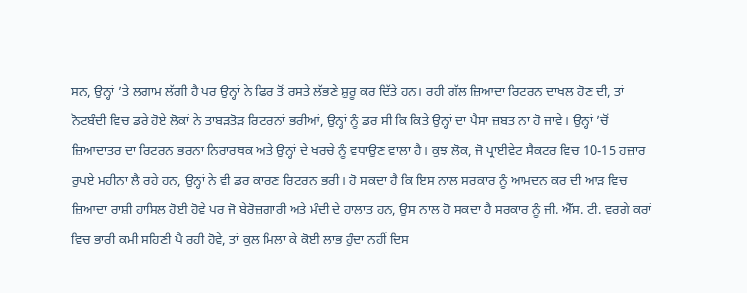ਸਨ, ਉਨ੍ਹਾਂ ’ਤੇ ਲਗਾਮ ਲੱਗੀ ਹੈ ਪਰ ਉਨ੍ਹਾਂ ਨੇ ਫਿਰ ਤੋਂ ਰਸਤੇ ਲੱਭਣੇ ਸ਼ੁਰੂ ਕਰ ਦਿੱਤੇ ਹਨ। ਰਹੀ ਗੱਲ ਜ਼ਿਆਦਾ ਰਿਟਰਨ ਦਾਖਲ ਹੋਣ ਦੀ, ਤਾਂ ਨੋਟਬੰਦੀ ਵਿਚ ਡਰੇ ਹੋਏ ਲੋਕਾਂ ਨੇ ਤਾਬੜਤੋੜ ਰਿਟਰਨਾਂ ਭਰੀਆਂ, ਉਨ੍ਹਾਂ ਨੂੰ ਡਰ ਸੀ ਕਿ ਕਿਤੇ ਉਨ੍ਹਾਂ ਦਾ ਪੈਸਾ ਜ਼ਬਤ ਨਾ ਹੋ ਜਾਵੇ। ਉਨ੍ਹਾਂ ’ਚੋਂ ਜ਼ਿਆਦਾਤਰ ਦਾ ਰਿਟਰਨ ਭਰਨਾ ਨਿਰਾਰਥਕ ਅਤੇ ਉਨ੍ਹਾਂ ਦੇ ਖਰਚੇ ਨੂੰ ਵਧਾਉਣ ਵਾਲਾ ਹੈ। ਕੁਝ ਲੋਕ, ਜੋ ਪ੍ਰਾਈਵੇਟ ਸੈਕਟਰ ਵਿਚ 10-15 ਹਜ਼ਾਰ ਰੁਪਏ ਮਹੀਨਾ ਲੈ ਰਹੇ ਹਨ, ਉਨ੍ਹਾਂ ਨੇ ਵੀ ਡਰ ਕਾਰਣ ਰਿਟਰਨ ਭਰੀ। ਹੋ ਸਕਦਾ ਹੈ ਕਿ ਇਸ ਨਾਲ ਸਰਕਾਰ ਨੂੰ ਆਮਦਨ ਕਰ ਦੀ ਆੜ ਵਿਚ ਜ਼ਿਆਦਾ ਰਾਸ਼ੀ ਹਾਸਿਲ ਹੋਈ ਹੋਵੇ ਪਰ ਜੋ ਬੇਰੋਜ਼ਗਾਰੀ ਅਤੇ ਮੰਦੀ ਦੇ ਹਾਲਾਤ ਹਨ, ਉਸ ਨਾਲ ਹੋ ਸਕਦਾ ਹੈ ਸਰਕਾਰ ਨੂੰ ਜੀ. ਐੱਸ. ਟੀ. ਵਰਗੇ ਕਰਾਂ ਵਿਚ ਭਾਰੀ ਕਮੀ ਸਹਿਣੀ ਪੈ ਰਹੀ ਹੋਵੇ, ਤਾਂ ਕੁਲ ਮਿਲਾ ਕੇ ਕੋਈ ਲਾਭ ਹੁੰਦਾ ਨਹੀਂ ਦਿਸ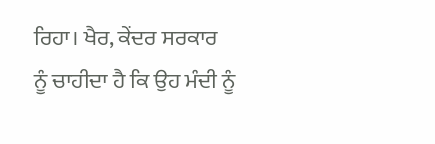ਰਿਹਾ। ਖੈਰ, ਕੇਂਦਰ ਸਰਕਾਰ ਨੂੰ ਚਾਹੀਦਾ ਹੈ ਕਿ ਉਹ ਮੰਦੀ ਨੂੰ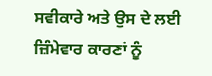ਸਵੀਕਾਰੇ ਅਤੇ ਉਸ ਦੇ ਲਈ ਜ਼ਿੰਮੇਵਾਰ ਕਾਰਣਾਂ ਨੂੰ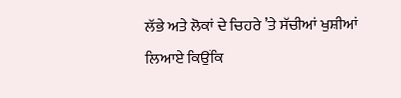ਲੱਭੇ ਅਤੇ ਲੋਕਾਂ ਦੇ ਚਿਹਰੇ ’ਤੇ ਸੱਚੀਆਂ ਖੁਸ਼ੀਆਂ ਲਿਆਏ ਕਿਉਂਕਿ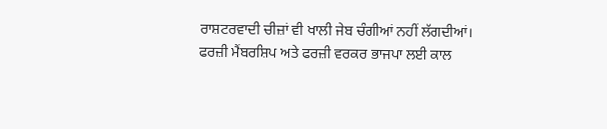ਰਾਸ਼ਟਰਵਾਦੀ ਚੀਜ਼ਾਂ ਵੀ ਖਾਲੀ ਜੇਬ ਚੰਗੀਆਂ ਨਹੀਂ ਲੱਗਦੀਆਂ।
ਫਰਜ਼ੀ ਮੈਂਬਰਸ਼ਿਪ ਅਤੇ ਫਰਜ਼ੀ ਵਰਕਰ ਭਾਜਪਾ ਲਈ ਕਾਲ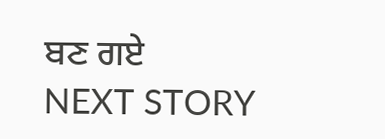ਬਣ ਗਏ
NEXT STORY